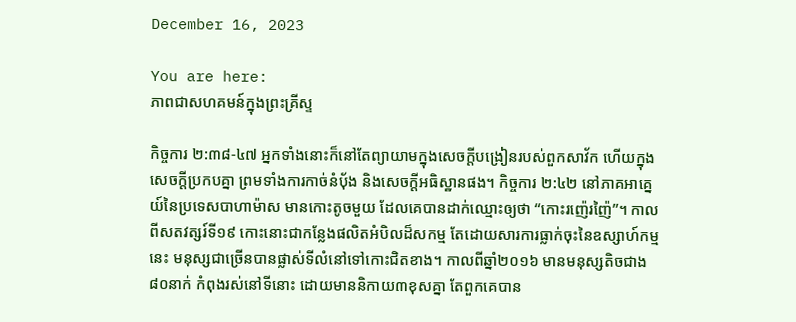December 16, 2023

You are here:
ភាពជាសហគមន៍ក្នុងព្រះគ្រីស្ទ

កិច្ចការ ២:៣៨-៤៧ អ្នកទាំងនោះក៏នៅតែព្យាយាមក្នុងសេចក្តីបង្រៀនរបស់ពួកសាវ័ក ហើយក្នុងសេចក្តីប្រកបគ្នា ព្រមទាំងការកាច់នំបុ័ង និងសេចក្តីអធិស្ឋានផង។ កិច្ចការ ២:៤២ នៅភាគអាគ្នេយ៍នៃប្រទេសបាហាម៉ាស មានកោះតូចមួយ ដែលគេបានដាក់ឈ្មោះឲ្យថា “កោះរញ៉េរញ៉ៃ”។ កាលពីសតវត្សរ៍ទី១៩ កោះនោះជាកន្លែងផលិតអំបិលដ៏សកម្ម តែដោយសារការធ្លាក់ចុះនៃឧស្សាហ៍កម្មនេះ មនុស្សជាច្រើនបានផ្លាស់ទីលំនៅទៅកោះជិតខាង។ កាលពីឆ្នាំ២០១៦ មានមនុស្សតិចជាង៨០នាក់ កំពុងរស់នៅទីនោះ ដោយមាននិកាយ៣ខុសគ្នា តែពួកគេបាន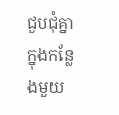ជួបជុំគ្នាក្នុងកន្លែងមួយ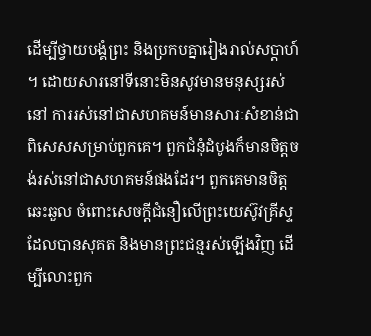ដើម្បីថ្វាយបង្គំព្រះ និងប្រកបគ្នារៀងរាល់សប្តាហ៍។ ដោយសារនៅទីនោះមិនសូវមានមនុស្សរស់នៅ ការរស់នៅជាសហគមន៍មានសារៈសំខាន់ជាពិសេសសម្រាប់ពួកគេ។ ពួកជំនុំដំបូងក៏មានចិត្តចង់រស់នៅជាសហគមន៍ផងដែរ។ ពួកគេមានចិត្តឆេះឆួល ចំពោះសេចក្តីជំនឿលើព្រះយេស៊ូវគ្រីស្ទ ដែលបានសុគត និងមានព្រះជន្មរស់ឡើងវិញ ដើម្បីលោះពួក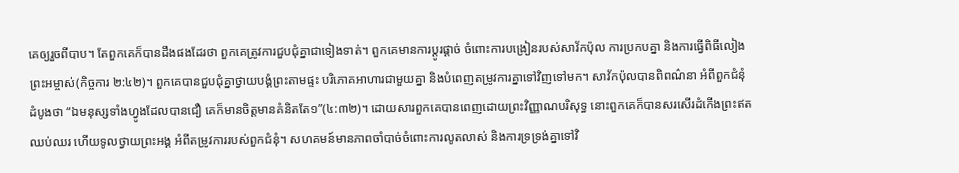គេឲ្យរួចពីបាប។ តែពួកគេក៏បានដឹងផងដែរថា ពួកគេត្រូវការជួបជុំគ្នាជាទៀងទាត់។ ពួកគេមានការប្តូរផ្តាច់ ចំពោះការបង្រៀនរបស់សាវ័កប៉ុល ការប្រកបគ្នា និងការធ្វើពិធីលៀងព្រះអម្ចាស់(កិច្ចការ ២:៤២)។ ពួកគេបានជួបជុំគ្នាថ្វាយបង្គំព្រះតាមផ្ទះ បរិភោគអាហារជាមួយគ្នា និងបំពេញតម្រូវការគ្នាទៅវិញទៅមក។ សាវ័កប៉ុលបានពិពណ៌នា អំពីពួកជំនុំដំបូងថា “ឯមនុស្សទាំងហ្វូងដែលបានជឿ គេក៏មានចិត្តមានគំនិតតែ១”(៤:៣២)។ ដោយសារពួកគេបានពេញដោយព្រះវិញ្ញាណបរិសុទ្ធ នោះពួកគេក៏បានសរសើរដំកើងព្រះឥតឈប់ឈរ ហើយទូលថ្វាយព្រះអង្គ អំពីតម្រូវការរបស់ពួកជំនុំ។ សហគមន៍មានភាពចាំបាច់ចំពោះការលូតលាស់ និងការទ្រទ្រង់គ្នាទៅវិ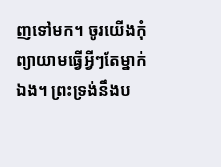ញទៅមក។ ចូរយើងកុំព្យាយាមធ្វើអ្វីៗតែម្នាក់ឯង។ ព្រះទ្រង់នឹងប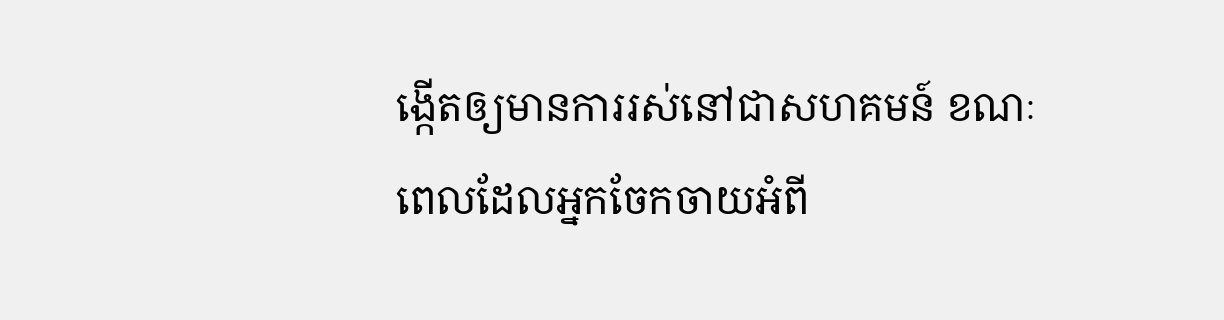ង្កើតឲ្យមានការរស់នៅជាសហគមន៍ ខណៈពេលដែលអ្នកចែកចាយអំពី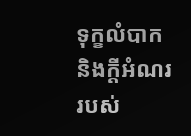ទុក្ខលំបាក និងក្តីអំណររបស់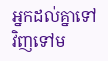អ្នកដល់គ្នាទៅវិញទៅម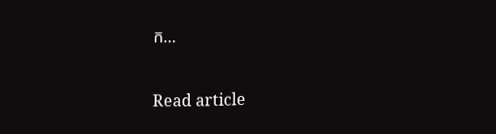ក…

Read article